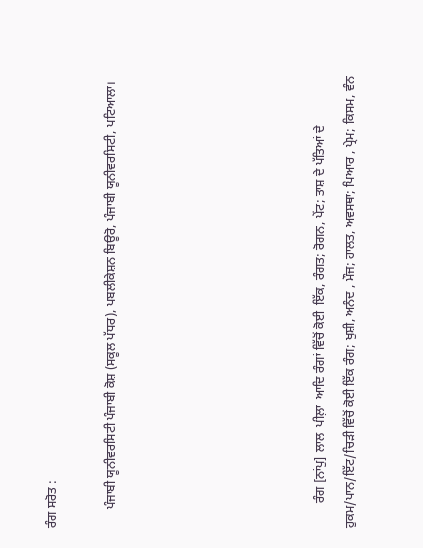ਰੰਗ ਸਰੋਤ :

      ਪੰਜਾਬੀ ਯੂਨੀਵਰਸਿਟੀ ਪੰਜਾਬੀ ਕੋਸ਼ (ਸਕੂਲ ਪੱਧਰ), ਪਬਲੀਕੇਸ਼ਨ ਬਿਊਰੋ, ਪੰਜਾਬੀ ਯੂਨੀਵਰਸਿਟੀ, ਪਟਿਆਲਾ।






        ਰੰਗ [ਨਾਂਪੁ] ਲਾਲ  ਪੀਲ਼ਾ  ਆਦਿ ਰੰਗਾਂ ਵਿੱਚੋਂ ਕੋਈ  ਇੱਕ, ਰੰਗਤ; ਰੋਗਨ, ਪੇਂਟ; ਤਾਸ਼ ਦੇ ਪੱਤਿਆਂ ਦੇ ਹੁਕਮ/ਪਾਨ/ਇੱਟ/ਚਿੜੀ ਵਿੱਚੋਂ ਕੋਈ ਇੱਕ ਰੰਗ; ਖੁਸ਼ੀ, ਅਨੰਦ , ਮੌਜ; ਹਾਲਤ, ਅਵਸਥਾ; ਪਿਆਰ , ਪ੍ਰੇਮ; ਕਿਸਮ, ਵੰਨ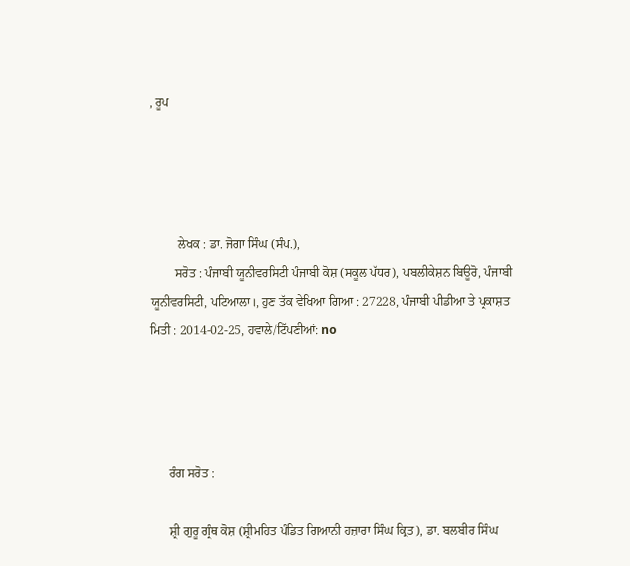, ਰੂਪ




         ਲੇਖਕ : ਡਾ. ਜੋਗਾ ਸਿੰਘ (ਸੰਪ.),
        ਸਰੋਤ : ਪੰਜਾਬੀ ਯੂਨੀਵਰਸਿਟੀ ਪੰਜਾਬੀ ਕੋਸ਼ (ਸਕੂਲ ਪੱਧਰ), ਪਬਲੀਕੇਸ਼ਨ ਬਿਊਰੋ, ਪੰਜਾਬੀ ਯੂਨੀਵਰਸਿਟੀ, ਪਟਿਆਲਾ।, ਹੁਣ ਤੱਕ ਵੇਖਿਆ ਗਿਆ : 27228, ਪੰਜਾਬੀ ਪੀਡੀਆ ਤੇ ਪ੍ਰਕਾਸ਼ਤ ਮਿਤੀ : 2014-02-25, ਹਵਾਲੇ/ਟਿੱਪਣੀਆਂ: no




      ਰੰਗ ਸਰੋਤ :

      ਸ਼੍ਰੀ ਗੁਰੂ ਗ੍ਰੰਥ ਕੋਸ਼ (ਸ਼੍ਰੀਮਹਿਤ ਪੰਡਿਤ ਗਿਆਨੀ ਹਜ਼ਾਰਾ ਸਿੰਘ ਕ੍ਰਿਤ), ਡਾ. ਬਲਬੀਰ ਸਿੰਘ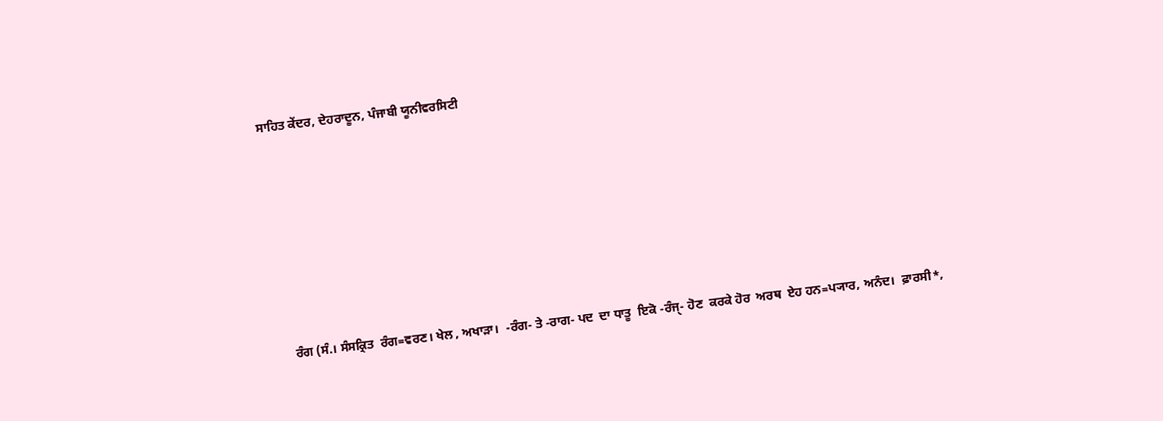ਸਾਹਿਤ ਕੇਂਦਰ, ਦੇਹਰਾਦੂਨ, ਪੰਜਾਬੀ ਯੂਨੀਵਰਸਿਟੀ







    ਰੰਗ (ਸੰ.। ਸੰਸਕ੍ਰਿਤ  ਰੰਗ=ਵਰਣ। ਖੇਲ , ਅਖਾੜਾ।  -ਰੰਗ- ਤੇ -ਰਾਗ- ਪਦ  ਦਾ ਧਾਤੂ  ਇਕੋ -ਰੰਜੑ- ਹੋਣ  ਕਰਕੇ ਹੋਰ  ਅਰਥ  ਏਹ ਹਨ=ਪ੍ਯਾਰ, ਅਨੰਦ।  ਫ਼ਾਰਸੀ*,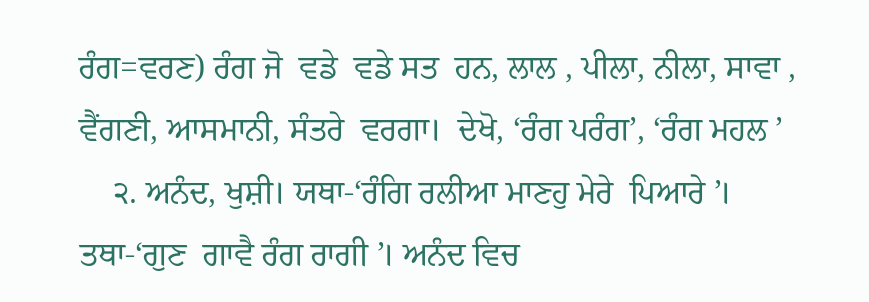ਰੰਗ=ਵਰਣ) ਰੰਗ ਜੋ  ਵਡੇ  ਵਡੇ ਸਤ  ਹਨ, ਲਾਲ , ਪੀਲਾ, ਨੀਲਾ, ਸਾਵਾ , ਵੈਂਗਣੀ, ਆਸਮਾਨੀ, ਸੰਤਰੇ  ਵਰਗਾ।  ਦੇਖੋ, ‘ਰੰਗ ਪਰੰਗ’, ‘ਰੰਗ ਮਹਲ ’
    ੨. ਅਨੰਦ, ਖੁਸ਼ੀ। ਯਥਾ-‘ਰੰਗਿ ਰਲੀਆ ਮਾਣਹੁ ਮੇਰੇ  ਪਿਆਰੇ ’। ਤਥਾ-‘ਗੁਣ  ਗਾਵੈ ਰੰਗ ਰਾਗੀ ’। ਅਨੰਦ ਵਿਚ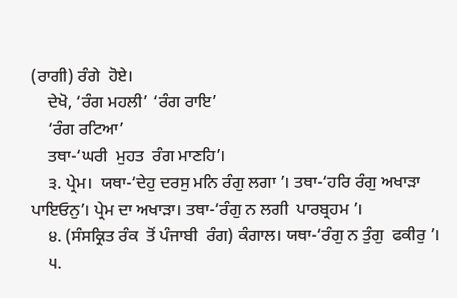(ਰਾਗੀ) ਰੰਗੇ  ਹੋਏ।
    ਦੇਖੋ, ‘ਰੰਗ ਮਹਲੀ’ ‘ਰੰਗ ਰਾਇ’
    ‘ਰੰਗ ਰਟਿਆ’
    ਤਥਾ-‘ਘਰੀ  ਮੁਹਤ  ਰੰਗ ਮਾਣਹਿ’।
    ੩. ਪ੍ਰੇਮ।  ਯਥਾ-‘ਦੇਹੁ ਦਰਸੁ ਮਨਿ ਰੰਗੁ ਲਗਾ ’। ਤਥਾ-‘ਹਰਿ ਰੰਗੁ ਅਖਾੜਾ ਪਾਇਓਨੁ’। ਪ੍ਰੇਮ ਦਾ ਅਖਾੜਾ। ਤਥਾ-‘ਰੰਗੁ ਨ ਲਗੀ  ਪਾਰਬ੍ਰਹਮ ’।
    ੪. (ਸੰਸਕ੍ਰਿਤ ਰੰਕ  ਤੋਂ ਪੰਜਾਬੀ  ਰੰਗ) ਕੰਗਾਲ। ਯਥਾ-‘ਰੰਗੁ ਨ ਤੁੰਗੁ  ਫਕੀਰੁ ’।
    ੫.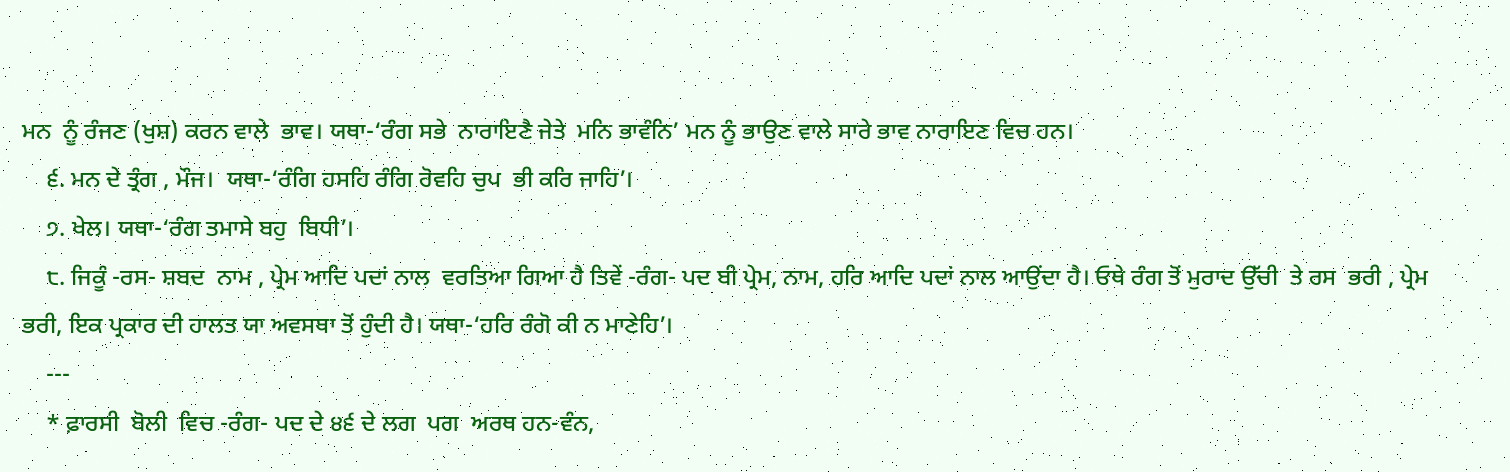ਮਨ  ਨੂੰ ਰੰਜਣ (ਖੁਸ਼) ਕਰਨ ਵਾਲੇ  ਭਾਵ। ਯਥਾ-‘ਰੰਗ ਸਭੇ  ਨਾਰਾਇਣੈ ਜੇਤੇ  ਮਨਿ ਭਾਵੰਨਿ’ ਮਨ ਨੂੰ ਭਾਉਣ ਵਾਲੇ ਸਾਰੇ ਭਾਵ ਨਾਰਾਇਣ ਵਿਚ ਹਨ।
    ੬. ਮਨ ਦੇ ਤ੍ਰੰਗ , ਮੌਜ।  ਯਥਾ-‘ਰੰਗਿ ਹਸਹਿ ਰੰਗਿ ਰੋਵਹਿ ਚੁਪ  ਭੀ ਕਰਿ ਜਾਹਿ’।
    ੭. ਖੇਲ। ਯਥਾ-‘ਰੰਗ ਤਮਾਸੇ ਬਹੁ  ਬਿਧੀ’।
    ੮. ਜਿਕੂੰ -ਰਸ- ਸ਼ਬਦ  ਨਾਮ , ਪ੍ਰੇਮ ਆਦਿ ਪਦਾਂ ਨਾਲ  ਵਰਤਿਆ ਗਿਆ ਹੈ ਤਿਵੇਂ -ਰੰਗ- ਪਦ ਬੀ ਪ੍ਰੇਮ, ਨਾਮ, ਹਰਿ ਆਦਿ ਪਦਾਂ ਨਾਲ ਆਉਂਦਾ ਹੈ। ਓਥੇ ਰੰਗ ਤੋਂ ਮੁਰਾਦ ਉੱਚੀ  ਤੇ ਰਸ  ਭਰੀ , ਪ੍ਰੇਮ ਭਰੀ, ਇਕ ਪ੍ਰਕਾਰ ਦੀ ਹਾਲਤ ਯਾ ਅਵਸਥਾ ਤੋਂ ਹੁੰਦੀ ਹੈ। ਯਥਾ-‘ਹਰਿ ਰੰਗੋ ਕੀ ਨ ਮਾਣੇਹਿ’।
    ---
    * ਫ਼ਾਰਸੀ  ਬੋਲੀ  ਵਿਚ -ਰੰਗ- ਪਦ ਦੇ ੪੬ ਦੇ ਲਗ  ਪਗ  ਅਰਥ ਹਨ-ਵੰਨ,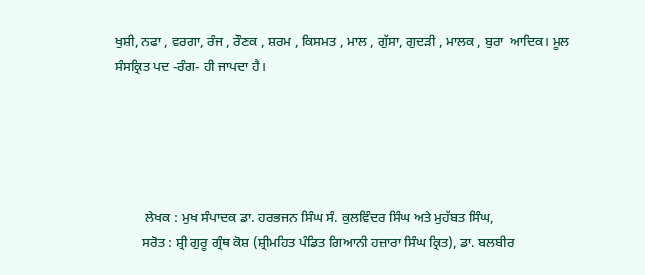ਖੁਸ਼ੀ, ਨਫਾ , ਵਰਗਾ, ਰੰਜ , ਰੌਣਕ , ਸ਼ਰਮ , ਕਿਸਮਤ , ਮਾਲ , ਗੁੱਸਾ, ਗੁਦੜੀ , ਮਾਲਕ , ਬੁਰਾ  ਆਦਿਕ। ਮੂਲ  ਸੰਸਕ੍ਰਿਤ ਪਦ -ਰੰਗ- ਹੀ ਜਾਪਦਾ ਹੈ।





         ਲੇਖਕ : ਮੁਖ ਸੰਪਾਦਕ ਡਾ. ਹਰਭਜਨ ਸਿੰਘ ਸੰ. ਕੁਲਵਿੰਦਰ ਸਿੰਘ ਅਤੇ ਮੁਹੱਬਤ ਸਿੰਘ,
        ਸਰੋਤ : ਸ਼੍ਰੀ ਗੁਰੂ ਗ੍ਰੰਥ ਕੋਸ਼ (ਸ਼੍ਰੀਮਹਿਤ ਪੰਡਿਤ ਗਿਆਨੀ ਹਜ਼ਾਰਾ ਸਿੰਘ ਕ੍ਰਿਤ), ਡਾ. ਬਲਬੀਰ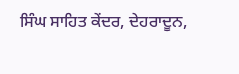ਸਿੰਘ ਸਾਹਿਤ ਕੇਂਦਰ, ਦੇਹਰਾਦੂਨ,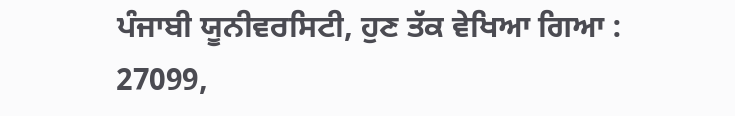ਪੰਜਾਬੀ ਯੂਨੀਵਰਸਿਟੀ, ਹੁਣ ਤੱਕ ਵੇਖਿਆ ਗਿਆ : 27099,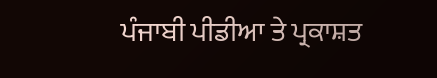ਪੰਜਾਬੀ ਪੀਡੀਆ ਤੇ ਪ੍ਰਕਾਸ਼ਤ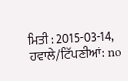ਮਿਤੀ : 2015-03-14, ਹਵਾਲੇ/ਟਿੱਪਣੀਆਂ: no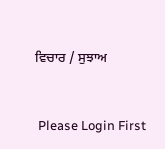ਵਿਚਾਰ / ਸੁਝਾਅ



 Please Login First